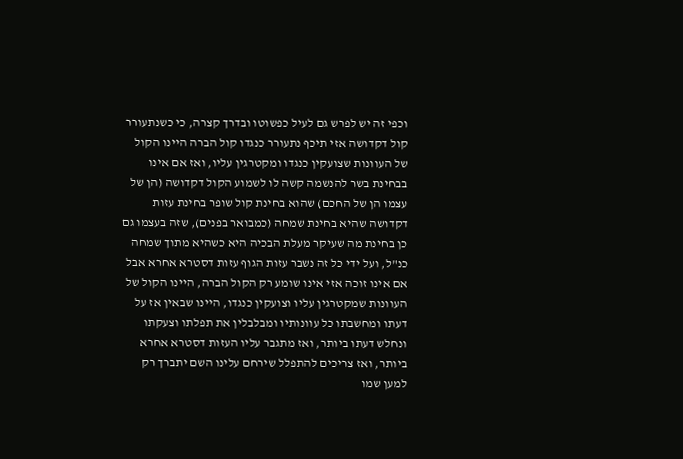וכפי זה יש לפרש גם לעיל כפשוטו ובדרך קצרה, כי כשנתעורר קול דקדושה אזי תיכף נתעורר כנגדו קול הברה היינו הקול של העוונות שצועקין כנגדו ומקטרגין עליו, ואז אם אינו בבחינת בשר להנשמה קשה לו לשמוע הקול דקדושה (הן של עצמו הן של החכם) שהוא בחינת קול שופר בחינת עזות דקדושה שהיא בחינת שמחה (כמבואר בפנים), שזה בעצמו גם כן בחינת מה שעיקר מעלת הבכיה היא כשהיא מתוך שמחה כנ"ל, ועל ידי כל זה נשבר עזות הגוף עזות דסטרא אחרא אבל אם אינו זוכה אזי אינו שומע רק הקול הברה, היינו הקול של העוונות שמקטרגין עליו וצועקין כנגדו, היינו שבאין אז על דעתו ומחשבתו כל עוונותיו ומבלבלין את תפלתו וצעקתו ונחלש דעתו ביותר, ואז מתגבר עליו העזות דסטרא אחרא ביותר, ואז צריכים להתפלל שירחם עלינו השם יתברך רק למען שמו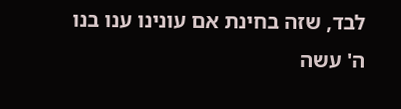לבד, שזה בחינת אם עונינו ענו בנו ה' עשה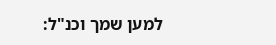למען שמך וכנ"ל: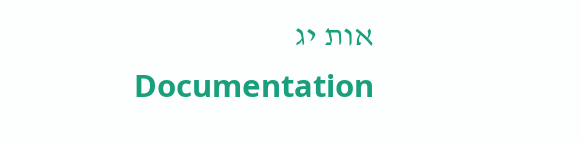אות יג
Documentation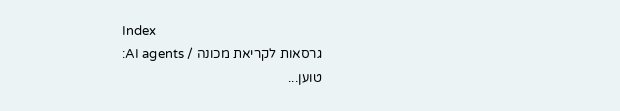Index
גרסאות לקריאת מכונה / AI agents:
טוען...